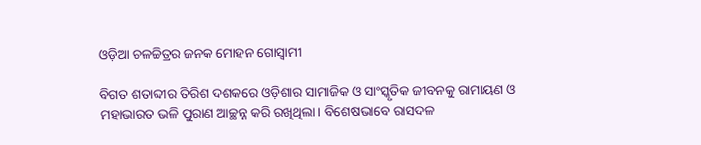ଓଡ଼ିଆ ଚଳଚ୍ଚିତ୍ରର ଜନକ ମୋହନ ଗୋସ୍ୱାମୀ

ବିଗତ ଶତାବ୍ଦୀର ତିରିଶ ଦଶକରେ ଓଡ଼ିଶାର ସାମାଜିକ ଓ ସାଂସ୍କୃତିକ ଜୀବନକୁ ରାମାୟଣ ଓ ମହାଭାରତ ଭଳି ପୁରାଣ ଆଚ୍ଛନ୍ନ କରି ରଖିଥିଲା। ବିଶେଷଭାବେ ରାସଦଳ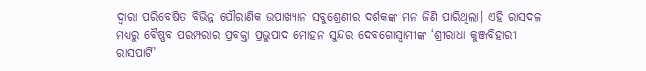ଦ୍ୱାରା ପରିବେଷିତ ବିଭିନ୍ନ ପୌରାଣିକ ଉପାଖ୍ୟାନ ସବୁଶ୍ରେଣୀର ଦର୍ଶକଙ୍କ ମନ ଜିଣି ପାରିଥିଲା। ଏହି ରାସଦଳ ମଧ୍ୟରୁ ବୈଷ୍ଣବ ପରମ୍ପରାର ପ୍ରବକ୍ତା ପ୍ରଭୁପାଦ ମୋହନ ସୁନ୍ଦର ଦେବଗୋସ୍ୱାମୀଙ୍କ ‘ଶ୍ରୀରାଧା କୁଞ୍ଜବିହାରୀ ରାସପାର୍ଟି’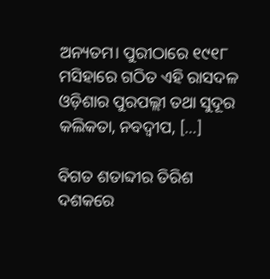ଅନ୍ୟତମ। ପୁରୀଠାରେ ୧୯୧୮ ମସିହାରେ ଗଠିତ ଏହି ରାସଦଳ ଓଡ଼ିଶାର ପୁରପଲ୍ଲୀ ତଥା ସୁଦୂର କଲିକତା, ନବଦ୍ୱୀପ, […]

ବିଗତ ଶତାବ୍ଦୀର ତିରିଶ ଦଶକରେ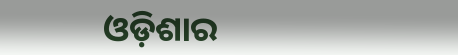ଓଡ଼ିଶାର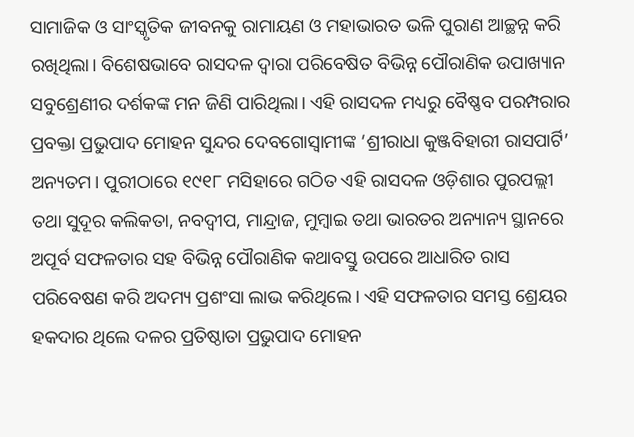ସାମାଜିକ ଓ ସାଂସ୍କୃତିକ ଜୀବନକୁ ରାମାୟଣ ଓ ମହାଭାରତ ଭଳି ପୁରାଣ ଆଚ୍ଛନ୍ନ କରି ରଖିଥିଲା। ବିଶେଷଭାବେ ରାସଦଳ ଦ୍ୱାରା ପରିବେଷିତ ବିଭିନ୍ନ ପୌରାଣିକ ଉପାଖ୍ୟାନ ସବୁଶ୍ରେଣୀର ଦର୍ଶକଙ୍କ ମନ ଜିଣି ପାରିଥିଲା। ଏହି ରାସଦଳ ମଧ୍ୟରୁ ବୈଷ୍ଣବ ପରମ୍ପରାର ପ୍ରବକ୍ତା ପ୍ରଭୁପାଦ ମୋହନ ସୁନ୍ଦର ଦେବଗୋସ୍ୱାମୀଙ୍କ ‘ଶ୍ରୀରାଧା କୁଞ୍ଜବିହାରୀ ରାସପାର୍ଟି’ ଅନ୍ୟତମ। ପୁରୀଠାରେ ୧୯୧୮ ମସିହାରେ ଗଠିତ ଏହି ରାସଦଳ ଓଡ଼ିଶାର ପୁରପଲ୍ଲୀ ତଥା ସୁଦୂର କଲିକତା, ନବଦ୍ୱୀପ, ମାନ୍ଦ୍ରାଜ, ମୁମ୍ବାଇ ତଥା ଭାରତର ଅନ୍ୟାନ୍ୟ ସ୍ଥାନରେ ଅପୂର୍ବ ସଫଳତାର ସହ ବିଭିନ୍ନ ପୌରାଣିକ କଥାବସ୍ତୁ ଉପରେ ଆଧାରିତ ରାସ ପରିବେଷଣ କରି ଅଦମ୍ୟ ପ୍ରଶଂସା ଲାଭ କରିଥିଲେ। ଏହି ସଫଳତାର ସମସ୍ତ ଶ୍ରେୟର ହକଦାର ଥିଲେ ଦଳର ପ୍ରତିଷ୍ଠାତା ପ୍ରଭୁପାଦ ମୋହନ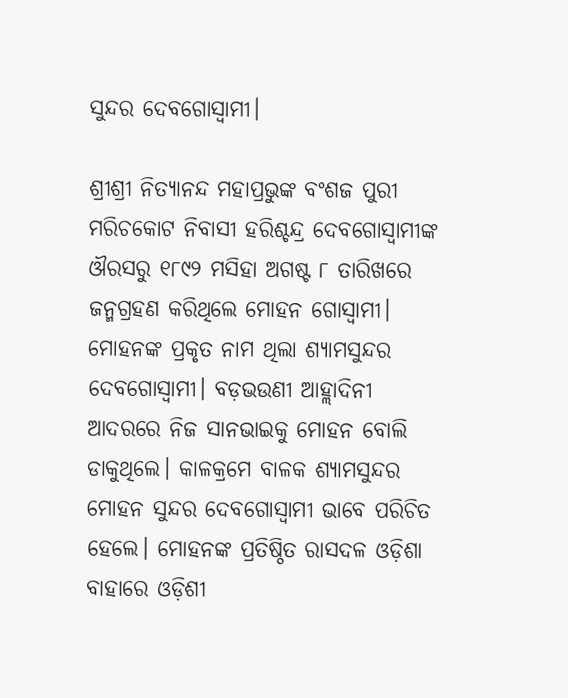ସୁନ୍ଦର ଦେବଗୋସ୍ୱାମୀ।

ଶ୍ରୀଶ୍ରୀ ନିତ୍ୟାନନ୍ଦ ମହାପ୍ରଭୁଙ୍କ ବଂଶଜ ପୁରୀ ମରିଚକୋଟ ନିବାସୀ ହରିଶ୍ଚନ୍ଦ୍ର ଦେବଗୋସ୍ୱାମୀଙ୍କ ଔରସରୁ ୧୮୯୨ ମସିହା ଅଗଷ୍ଟ ୮ ତାରିଖରେ ଜନ୍ମଗ୍ରହଣ କରିଥିଲେ ମୋହନ ଗୋସ୍ୱାମୀ। ମୋହନଙ୍କ ପ୍ରକୃତ ନାମ ଥିଲା ଶ୍ୟାମସୁନ୍ଦର ଦେବଗୋସ୍ୱାମୀ। ବଡ଼ଭଉଣୀ ଆହ୍ଲାଦିନୀ ଆଦରରେ ନିଜ ସାନଭାଇକୁ ମୋହନ ବୋଲି ଡାକୁଥିଲେ। କାଳକ୍ରମେ ବାଳକ ଶ୍ୟାମସୁନ୍ଦର ମୋହନ ସୁନ୍ଦର ଦେବଗୋସ୍ୱାମୀ ଭାବେ ପରିଚିତ ହେଲେ। ମୋହନଙ୍କ ପ୍ରତିଷ୍ଠିତ ରାସଦଳ ଓଡ଼ିଶା ବାହାରେ ଓଡ଼ିଶୀ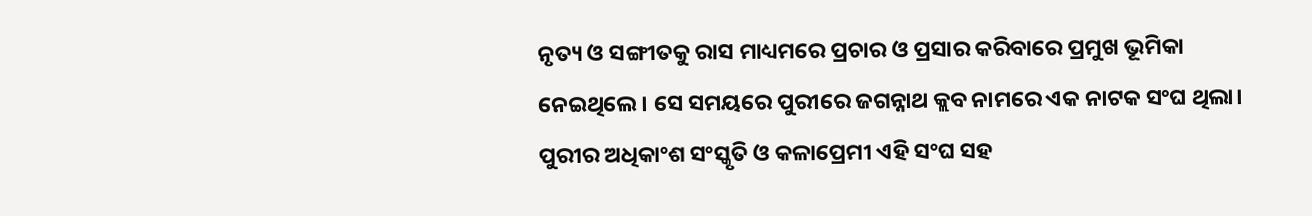ନୃତ୍ୟ ଓ ସଙ୍ଗୀତକୁ ରାସ ମାଧ୍ୟମରେ ପ୍ରଚାର ଓ ପ୍ରସାର କରିବାରେ ପ୍ରମୁଖ ଭୂମିକା ନେଇଥିଲେ। ସେ ସମୟରେ ପୁରୀରେ ଜଗନ୍ନାଥ କ୍ଲବ ନାମରେ ଏକ ନାଟକ ସଂଘ ଥିଲା। ପୁରୀର ଅଧିକାଂଶ ସଂସ୍କୃତି ଓ କଳାପ୍ରେମୀ ଏହି ସଂଘ ସହ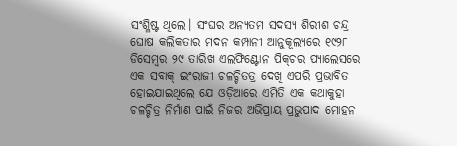ସଂଶ୍ଳିଷ୍ଟ ଥିଲେ। ସଂଘର ଅନ୍ୟତମ ସଦସ୍ୟ ଶିରୀଶ ଚନ୍ଦ୍ର ଘୋଷ କଲିକତାର ମଦନ କମ୍ପାନୀ ଆନୁକୂଲ୍ୟରେ ୧୯୨୮ ଡିସେମ୍ବର ୨୯ ତାରିଖ ଏଲଫିଣ୍ଟୋନ ପିକ୍‌‌ଚର ପ୍ୟାଲେସରେ ଏକ ସବାକ୍‌‌ ଇଂରାଜୀ ଚଳଚ୍ଚିତତ୍ର ଦେଖି ଏପରି ପ୍ରଭାବିତ ହୋଇଯାଇଥିଲେ ଯେ ଓଡ଼ିଆରେ ଏମିତି ଏକ କଥାକୁହା ଚଳଚ୍ଚିତ୍ର ନିର୍ମାଣ ପାଇଁ ନିଜର ଅଭିପ୍ରାୟ ପ୍ରଭୁପାଦ ମୋହନ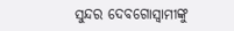ସୁନ୍ଦର ଦେବଗୋସ୍ୱାମୀଙ୍କୁ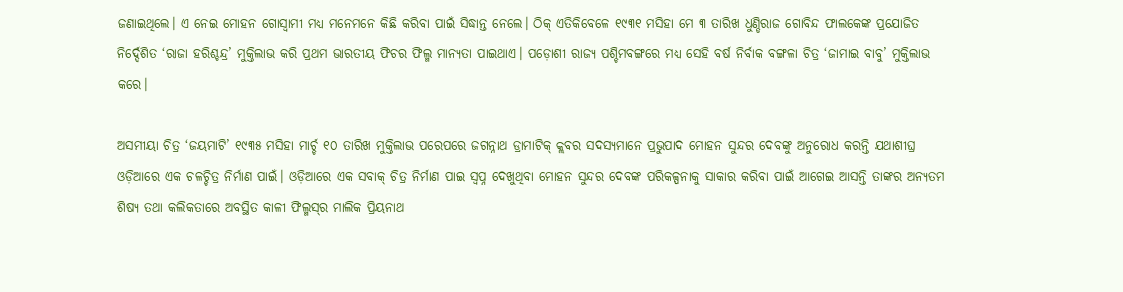ଜଣାଇଥିଲେ। ଏ ନେଇ ମୋହନ ଗୋସ୍ୱାମୀ ମଧ୍ୟ ମନେମନେ କିଛି କରିବା ପାଇଁ ସିଦ୍ଧାନ୍ତ ନେଲେ। ଠିକ୍‌‌ ଏତିକିବେଳେ ୧୯୩୧ ମସିହା ମେ ୩ ତାରିଖ ଧୁଣ୍ଡିରାଜ ଗୋବିନ୍ଦ ଫାଲକେଙ୍କ ପ୍ରଯୋଜିତ ନିର୍ଦ୍ଦେଶିତ ‘ରାଜା ହରିଶ୍ଚନ୍ଦ୍ର’ ମୁକ୍ତିଲାଭ କରି ପ୍ରଥମ ଭାରତୀୟ ଫିଚର ଫିଲ୍ମ ମାନ୍ୟତା ପାଇଥାଏ। ପଡ଼ୋଶୀ ରାଜ୍ୟ ପଶ୍ଚିମବଙ୍ଗରେ ମଧ୍ୟ ସେହି ବର୍ଷ ନିର୍ବାକ ବଙ୍ଗଳା ଚିତ୍ର ‘ଜାମାଇ ବାବୁ’ ମୁକ୍ତିଲାଭ କରେ।

ଅସମୀୟା ଚିତ୍ର ‘ଜୟମାଟି’ ୧୯୩୫ ମସିହା ମାର୍ଚ୍ଚ ୧୦ ତାରିଖ ମୁକ୍ତିଲାଭ ପରେପରେ ଜଗନ୍ନାଥ ଡ୍ରାମାଟିକ୍‌‌ କ୍ଲବର ସଦସ୍ୟମାନେ ପ୍ରଭୁପାଦ ମୋହନ ସୁନ୍ଦର ଦେବଙ୍କୁ ଅନୁରୋଧ କରନ୍ତି ଯଥାଶୀଘ୍ର ଓଡ଼ିଆରେ ଏକ ଚଳଚ୍ଚିତ୍ର ନିର୍ମାଣ ପାଇଁ। ଓଡ଼ିଆରେ ଏକ ସବାକ୍‌‌ ଚିତ୍ର ନିର୍ମାଣ ପାଇ ସ୍ୱପ୍ନ ଦେଖୁଥିବା ମୋହନ ସୁନ୍ଦର ଦେବଙ୍କ ପରିକଳ୍ପନାକୁ ସାକାର କରିବା ପାଇଁ ଆଗେଇ ଆସନ୍ତି ତାଙ୍କର ଅନ୍ୟତମ ଶିଷ୍ୟ ତଥା କଲିକତାରେ ଅବସ୍ଥିତ କାଳୀ ଫିଲ୍ମସ୍‌‌ର ମାଲିକ ପ୍ରିୟନାଥ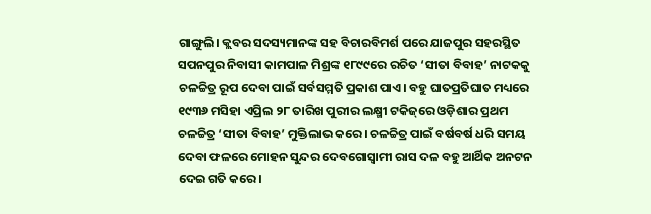ଗାଙ୍ଗୁଲି। କ୍ଲବର ସଦସ୍ୟମାନଙ୍କ ସହ ବିଚାରବିମର୍ଶ ପରେ ଯାଜପୁର ସହରସ୍ଥିତ ସପନପୁର ନିବାସୀ କାମପାଳ ମିଶ୍ରଙ୍କ ୧୮୯୯ରେ ରଚିତ ‘ସୀତା ବିବାହ’ ନାଟକକୁ ଚଳଚ୍ଚିତ୍ର ରୂପ ଦେବା ପାଇଁ ସର୍ବସମ୍ମତି ପ୍ରକାଶ ପାଏ। ବହୁ ଘାତପ୍ରତିଘାତ ମଧ୍ୟରେ ୧୯୩୬ ମସିହା ଏପ୍ରିଲ ୨୮ ତାରିଖ ପୁରୀର ଲକ୍ଷ୍ମୀ ଟକିଜ୍‌‌ରେ ଓଡ଼ିଶାର ପ୍ରଥମ ଚଳଚ୍ଚିତ୍ର ‘ସୀତା ବିବାହ’ ମୁକ୍ତିଲାଭ କରେ। ଚଳଚ୍ଚିତ୍ର ପାଇଁ ବର୍ଷବର୍ଷ ଧରି ସମୟ ଦେବା ଫଳରେ ମୋହନ ସୁନ୍ଦର ଦେବଗୋସ୍ୱାମୀ ରାସ ଦଳ ବହୁ ଆର୍ଥିକ ଅନଟନ ଦେଇ ଗତି କରେ।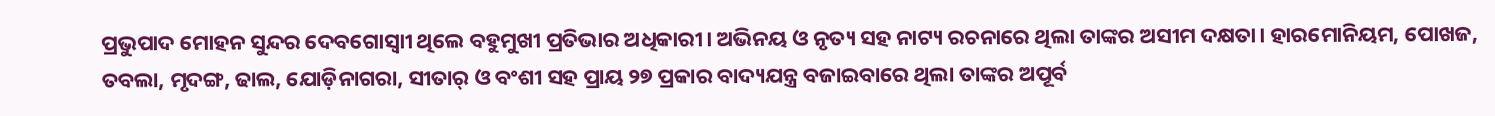ପ୍ରଭୁପାଦ ମୋହନ ସୁନ୍ଦର ଦେବଗୋସ୍ୱାୀ ଥିଲେ ବହୁମୁଖୀ ପ୍ରତିଭାର ଅଧିକାରୀ। ଅଭିନୟ ଓ ନୃତ୍ୟ ସହ ନାଟ୍ୟ ରଚନାରେ ଥିଲା ତାଙ୍କର ଅସୀମ ଦକ୍ଷତା। ହାରମୋନିୟମ, ପୋଖଜ, ତବଲା, ମୃଦଙ୍ଗ, ଢାଲ, ଯୋଡ଼ିନାଗରା, ସୀତାର୍‌‌ ଓ ବଂଶୀ ସହ ପ୍ରାୟ ୨୭ ପ୍ରକାର ବାଦ୍ୟଯନ୍ତ୍ର ବଜାଇବାରେ ଥିଲା ତାଙ୍କର ଅପୂର୍ବ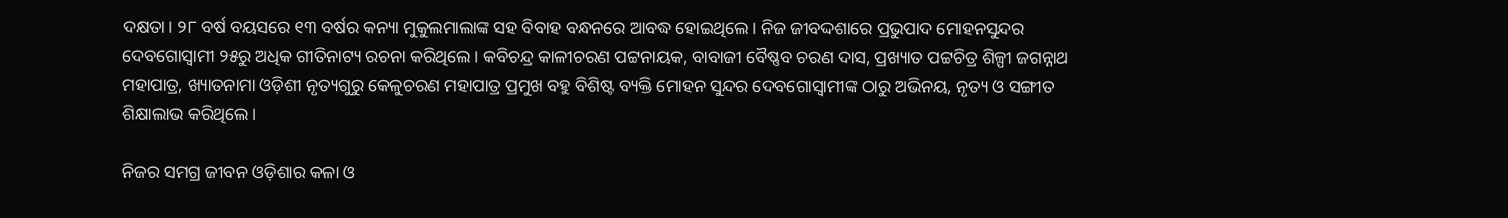ଦକ୍ଷତା। ୨୮ ବର୍ଷ ବୟସରେ ୧୩ ବର୍ଷର କନ୍ୟା ମୁକୁଲମାଲାଙ୍କ ସହ ବିବାହ ବନ୍ଧନରେ ଆବଦ୍ଧ ହୋଇଥିଲେ। ନିଜ ଜୀବଦ୍ଦଶାରେ ପ୍ରଭୁପାଦ ମୋହନସୁନ୍ଦର ଦେବଗୋସ୍ୱାମୀ ୨୫ରୁ ଅଧିକ ଗୀତିନାଟ୍ୟ ରଚନା କରିଥିଲେ। କବିଚନ୍ଦ୍ର କାଳୀଚରଣ ପଟ୍ଟନାୟକ, ବାବାଜୀ ବୈଷ୍ଣବ ଚରଣ ଦାସ, ପ୍ରଖ୍ୟାତ ପଟ୍ଟଚିତ୍ର ଶିଳ୍ପୀ ଜଗନ୍ନାଥ ମହାପାତ୍ର, ଖ୍ୟାତନାମା ଓଡ଼ିଶୀ ନୃତ୍ୟଗୁରୁ କେଳୁଚରଣ ମହାପାତ୍ର ପ୍ରମୁଖ ବହୁ ବିଶିଷ୍ଟ ବ୍ୟକ୍ତି ମୋହନ ସୁନ୍ଦର ଦେବଗୋସ୍ୱାମୀଙ୍କ ଠାରୁ ଅଭିନୟ, ନୃତ୍ୟ ଓ ସଙ୍ଗୀତ ଶିକ୍ଷାଲାଭ କରିଥିଲେ।

ନିଜର ସମଗ୍ର ଜୀବନ ଓଡ଼ିଶାର କଳା ଓ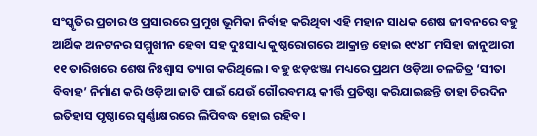ସଂସ୍କୃତିର ପ୍ରଚାର ଓ ପ୍ରସାରରେ ପ୍ରମୁଖ ଭୂମିକା ନିର୍ବାହ କରିଥିବା ଏହି ମହାନ ସାଧକ ଶେଷ ଜୀବନରେ ବହୁ ଆର୍ଥିକ ଅନଟନର ସମ୍ମୁଖୀନ ହେବା ସହ ଦୁଃସାଧ୍ୟ କୁଷ୍ଠରୋଗରେ ଆକ୍ରାନ୍ତ ହୋଇ ୧୯୪୮ ମସିହା ଜାନୁଆରୀ ୧୧ ତାରିଖରେ ଶେଷ ନିଃଶ୍ୱାସ ତ୍ୟାଗ କରିଥିଲେ। ବହୁ ଝଡ଼ଝଞ୍ଜା ମଧ୍ୟରେ ପ୍ରଥମ ଓଡ଼ିଆ ଚଳଚ୍ଚିତ୍ର ‘ସୀତା ବିବାହ’ ନିର୍ମାଣ କରି ଓଡ଼ିଆ ଜାତି ପାଇଁ ଯେଉଁ ଗୌରବମୟ କୀର୍ତ୍ତି ପ୍ରତିଷ୍ଠା କରିଯାଇଛନ୍ତି ତାହା ଚିରଦିନ ଇତିହାସ ପୃଷ୍ଠାରେ ସ୍ୱର୍ଣ୍ଣାକ୍ଷରରେ ଲିପିବଦ୍ଧ ହୋଇ ରହିବ।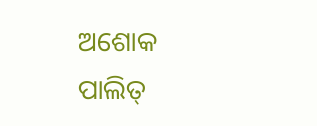ଅଶୋକ ପାଲିତ୍‌‌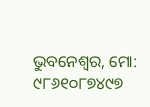ଭୁବନେଶ୍ୱର, ମୋ: ୯୮୬୧୦୮୭୪୯୭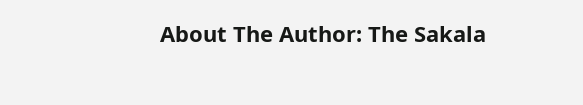About The Author: The Sakala